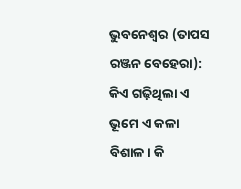ଭୁବନେଶ୍ୱର (ତାପସ ରଞ୍ଜନ ବେହେରା): କିଏ ଗଢ଼ିଥିଲା ଏ ଭୂମେ ଏ କଳା ବିଶାଳ। କି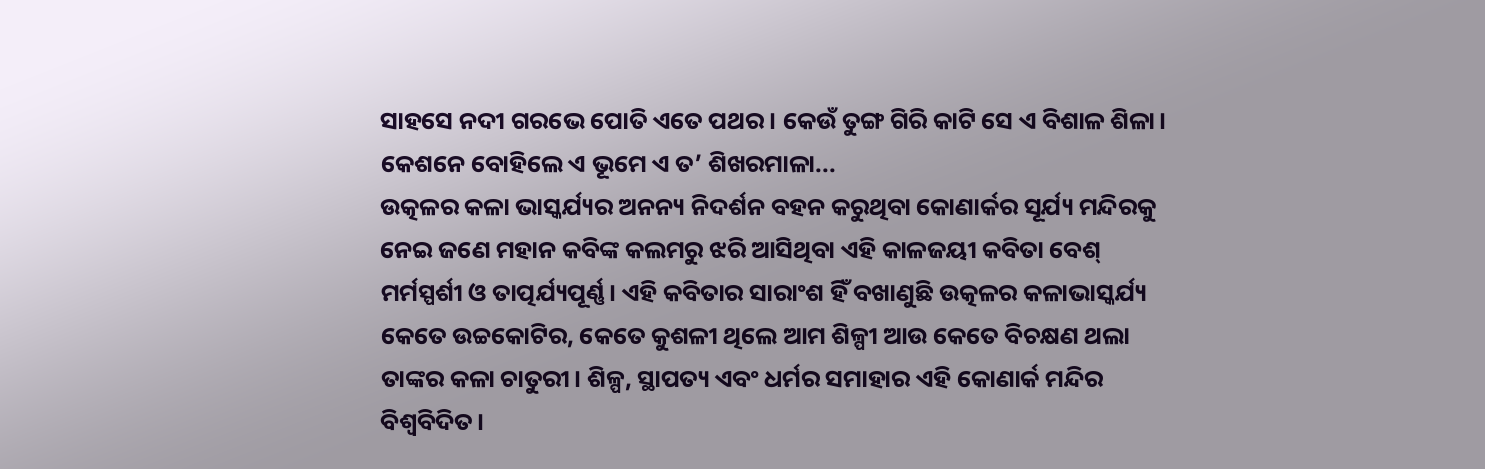ସାହସେ ନଦୀ ଗରଭେ ପୋତି ଏତେ ପଥର। କେଉଁ ତୁଙ୍ଗ ଗିରି କାଟି ସେ ଏ ବିଶାଳ ଶିଳା। କେଶନେ ବୋହିଲେ ଏ ଭୂମେ ଏ ତ’ ଶିଖରମାଳା...
ଉତ୍କଳର କଳା ଭାସ୍କର୍ଯ୍ୟର ଅନନ୍ୟ ନିଦର୍ଶନ ବହନ କରୁଥିବା କୋଣାର୍କର ସୂର୍ଯ୍ୟ ମନ୍ଦିରକୁ ନେଇ ଜଣେ ମହାନ କବିଙ୍କ କଲମରୁ ଝରି ଆସିଥିବା ଏହି କାଳଜୟୀ କବିତା ବେଶ୍ ମର୍ମସ୍ପର୍ଶୀ ଓ ତାତ୍ପର୍ଯ୍ୟପୂର୍ଣ୍ଣ। ଏହି କବିତାର ସାରାଂଶ ହିଁ ବଖାଣୁଛି ଉତ୍କଳର କଳାଭାସ୍କର୍ଯ୍ୟ କେତେ ଉଚ୍ଚକୋଟିର, କେତେ କୁଶଳୀ ଥିଲେ ଆମ ଶିଳ୍ପୀ ଆଉ କେତେ ବିଚକ୍ଷଣ ଥଲା ତାଙ୍କର କଳା ଚାତୁରୀ। ଶିଳ୍ପ, ସ୍ଥାପତ୍ୟ ଏବଂ ଧର୍ମର ସମାହାର ଏହି କୋଣାର୍କ ମନ୍ଦିର ବିଶ୍ୱବିଦିତ।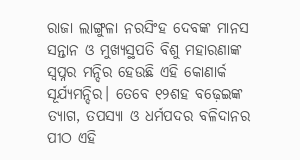ରାଜା ଲାଙ୍ଗୁଳା ନରସିଂହ ଦେବଙ୍କ ମାନସ ସନ୍ତାନ ଓ ମୁଖ୍ୟସ୍ଥପତି ବିଶୁ ମହାରଣାଙ୍କ ସ୍ୱପ୍ନର ମନ୍ଦିର ହେଉଛି ଏହି କୋଣାର୍କ ସୂର୍ଯ୍ୟମନ୍ଦିର। ତେବେ ୧୨ଶହ ବଢ଼େଇଙ୍କ ତ୍ୟାଗ, ତପସ୍ୟା ଓ ଧର୍ମପଦର ବଳିଦାନର ପୀଠ ଏହି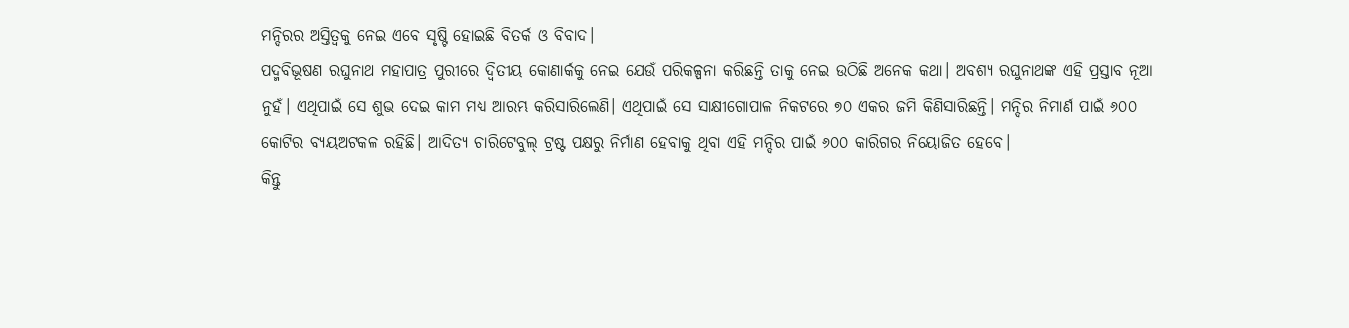ମନ୍ଦିରର ଅସ୍ତିତ୍ୱକୁ ନେଇ ଏବେ ସୃଷ୍ଟି ହୋଇଛି ବିତର୍କ ଓ ବିବାଦ।
ପଦ୍ମବିଭୂଷଣ ରଘୁନାଥ ମହାପାତ୍ର ପୁରୀରେ ଦ୍ୱିତୀୟ କୋଣାର୍କକୁ ନେଇ ଯେଉଁ ପରିକଳ୍ପନା କରିଛନ୍ତି ତାକୁ ନେଇ ଉଠିଛି ଅନେକ କଥା। ଅବଶ୍ୟ ରଘୁନାଥଙ୍କ ଏହି ପ୍ରସ୍ତାବ ନୂଆ ନୁହଁ। ଏଥିପାଇଁ ସେ ଶୁଭ ଦେଇ କାମ ମଧ୍ୟ ଆରମ୍ଭ କରିସାରିଲେଣି। ଏଥିପାଇଁ ସେ ସାକ୍ଷୀଗୋପାଳ ନିକଟରେ ୭୦ ଏକର ଜମି କିଣିସାରିଛନ୍ତି। ମନ୍ଦିର ନିମାର୍ଣ ପାଇଁ ୬୦୦ କୋଟିର ବ୍ୟୟଅଟକଳ ରହିଛି। ଆଦିତ୍ୟ ଚାରିଟେବୁଲ୍ ଟ୍ରଷ୍ଟ ପକ୍ଷରୁ ନିର୍ମାଣ ହେବାକୁ ଥିବା ଏହି ମନ୍ଦିର ପାଇଁ ୬୦୦ କାରିଗର ନିୟୋଜିତ ହେବେ।
କିନ୍ତୁ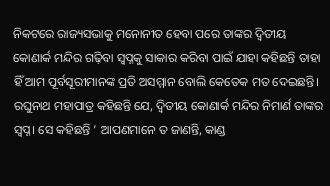ନିକଟରେ ରାଜ୍ୟସଭାକୁ ମନୋନୀତ ହେବା ପରେ ତାଙ୍କର ଦ୍ୱିତୀୟ କୋଣାର୍କ ମନ୍ଦିର ଗଢ଼ିବା ସ୍ୱପ୍ନକୁ ସାକାର କରିବା ପାଇଁ ଯାହା କହିଛନ୍ତି ତାହା ହିଁ ଆମ ପୂର୍ବସୂରୀମାନଙ୍କ ପ୍ରତି ଅସମ୍ମାନ ବୋଲି କେତେକ ମତ ଦେଇଛନ୍ତି। ରଘୁନାଥ ମହାପାତ୍ର କହିଛନ୍ତି ଯେ, ଦ୍ୱିତୀୟ କୋଣାର୍କ ମନ୍ଦିର ନିମାର୍ଣ ତାଙ୍କର ସ୍ୱପ୍ନ। ସେ କହିଛନ୍ତି ’ ଆପଣମାନେ ତ ଜାଣନ୍ତି, କାଣ୍ଡ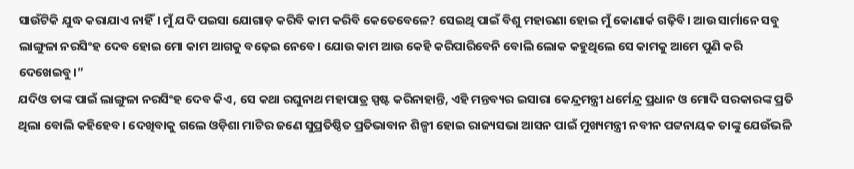ସାଉଁଟିକି ଯୁଦ୍ଧ କରାଯାଏ ନାହିଁ। ମୁଁ ଯଦି ପଇସା ଯୋଗାଡ଼ କରିବି କାମ କରିବି କେତେବେଳେ? ସେଇଥି ପାଇଁ ବିଶୁ ମହାରଣା ହୋଇ ମୁଁ କୋଣାର୍କ ଗଢ଼ିବି। ଆଉ ସାର୍ମାନେ ସବୁ ଲାଙ୍ଗୁଳା ନରସିଂହ ଦେବ ହୋଇ ମୋ କାମ ଆଗକୁ ବଢ଼େଇ ନେବେ। ଯୋଉ କାମ ଆଉ କେହି କରିପାରିବେନି ବୋଲି ଲୋକ କହୁଥିଲେ ସେ କାମକୁ ଆମେ ପୁଣି କରି ଦେଖେଇବୁ।”
ଯଦିଓ ତାଙ୍କ ପାଇଁ ଲାଙ୍ଗୁଳା ନରସିଂହ ଦେବ କିଏ, ସେ କଥା ରଘୁନାଥ ମହାପାତ୍ର ସ୍ପଷ୍ଟ କରିନାହାନ୍ତି, ଏହି ମନ୍ତବ୍ୟର ଇସାରା କେନ୍ଦ୍ରମନ୍ତ୍ରୀ ଧର୍ମେନ୍ଦ୍ର ପ୍ରଧାନ ଓ ମୋଦି ସରକାରଙ୍କ ପ୍ରତି ଥିଲା ବୋଲି କହିହେବ। ଦେଖିବାକୁ ଗଲେ ଓଡ଼ିଶା ମାଟିର ଜଣେ ସୁପ୍ରତିଷ୍ଠିତ ପ୍ରତିଭାବାନ ଶିଳ୍ପୀ ହୋଇ ରାଜ୍ୟସଭା ଆସନ ପାଇଁ ମୁଖ୍ୟମନ୍ତ୍ରୀ ନବୀନ ପଟ୍ଟନାୟକ ତାଙ୍କୁ ଯେଉଁଭଳି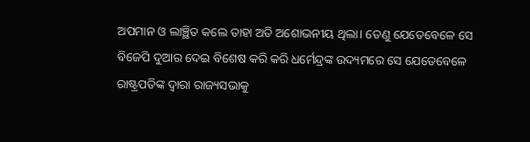ଅପମାନ ଓ ଲାଞ୍ଛିତ କଲେ ତାହା ଅତି ଅଶୋଭନୀୟ ଥିଲା। ତେଣୁ ଯେତେବେଳେ ସେ ବିଜେପି ଦୁଆର ଦେଇ ବିଶେଷ କରି କରି ଧର୍ମେନ୍ଦ୍ରଙ୍କ ଉଦ୍ୟମରେ ସେ ଯେତେବେଳେ ରାଷ୍ଟ୍ରପତିଙ୍କ ଦ୍ୱାରା ରାଜ୍ୟସଭାକୁ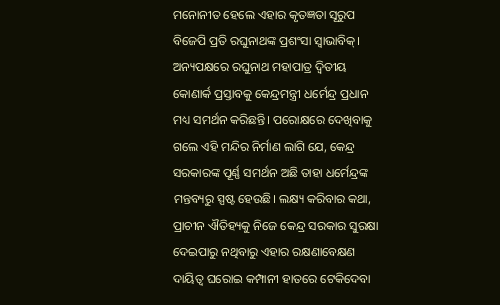ମନୋନୀତ ହେଲେ ଏହାର କୃତଜ୍ଞତା ସୂରୁପ ବିଜେପି ପ୍ରତି ରଘୁନାଥଙ୍କ ପ୍ରଶଂସା ସ୍ୱାଭାବିକ୍। ଅନ୍ୟପକ୍ଷରେ ରଘୁନାଥ ମହାପାତ୍ର ଦ୍ୱିତୀୟ କୋଣାର୍କ ପ୍ରସ୍ତାବକୁ କେନ୍ଦ୍ରମନ୍ତ୍ରୀ ଧର୍ମେନ୍ଦ୍ର ପ୍ରଧାନ ମଧ୍ୟ ସମର୍ଥନ କରିଛନ୍ତି। ପରୋକ୍ଷରେ ଦେଖିବାକୁ ଗଲେ ଏହି ମନ୍ଦିର ନିର୍ମାଣ ଲାଗି ଯେ, କେନ୍ଦ୍ର ସରକାରଙ୍କ ପୂର୍ଣ୍ଣ ସମର୍ଥନ ଅଛି ତାହା ଧର୍ମେନ୍ଦ୍ରଙ୍କ ମନ୍ତବ୍ୟରୁ ସ୍ପଷ୍ଟ ହେଉଛି। ଲକ୍ଷ୍ୟ କରିବାର କଥା, ପ୍ରାଚୀନ ଐତିହ୍ୟକୁ ନିଜେ କେନ୍ଦ୍ର ସରକାର ସୁରକ୍ଷା ଦେଇପାରୁ ନଥିବାରୁ ଏହାର ରକ୍ଷଣାବେକ୍ଷଣ ଦାୟିତ୍ୱ ଘରୋଇ କମ୍ପାନୀ ହାତରେ ଟେକିଦେବା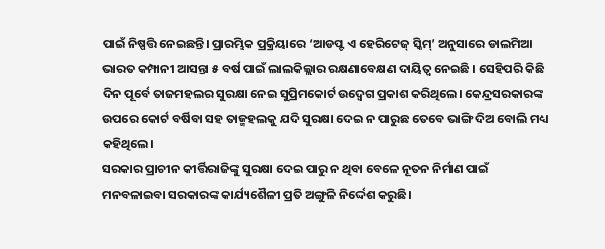ପାଇଁ ନିଷ୍ପତ୍ତି ନେଇଛନ୍ତି। ପ୍ରାରମ୍ଭିକ ପ୍ରକ୍ରିୟାରେ ‘ଆଡପ୍ଟ ଏ ହେରିଟେଜ୍ ସ୍କିମ୍’ ଅନୁସାରେ ଡାଲମିଆ ଭାରତ କମ୍ପାନୀ ଆସନ୍ତା ୫ ବର୍ଷ ପାଇଁ ଲାଲକିଲ୍ଲାର ରକ୍ଷଣାବେକ୍ଷଣ ଦାୟିତ୍ୱ ନେଇଛି । ସେହିପରି କିଛି ଦିନ ପୂର୍ବେ ତାଜମହଲର ସୁରକ୍ଷା ନେଇ ସୁପ୍ରିମକୋର୍ଟ ଉଦ୍ବେଗ ପ୍ରକାଶ କରିଥିଲେ। କେନ୍ଦ୍ରସରକାରଙ୍କ ଉପରେ କୋର୍ଟ ବର୍ଷିବା ସହ ତାଜ୍ମହଲକୁ ଯଦି ସୁରକ୍ଷା ଦେଇ ନ ପାରୁଛ ତେବେ ଭାଙ୍ଗି ଦିଅ ବୋଲି ମଧ୍ୟ କହିଥିଲେ।
ସରକାର ପ୍ରାଚୀନ କୀର୍ତ୍ତିରାଜିଙ୍କୁ ସୁରକ୍ଷା ଦେଇ ପାରୁ ନ ଥିବା ବେଳେ ନୂତନ ନିର୍ମାଣ ପାଇଁ ମନବଳାଇବା ସରକାରଙ୍କ କାର୍ଯ୍ୟଶୈଳୀ ପ୍ରତି ଅଙ୍ଗୁଳି ନିର୍ଦ୍ଦେଶ କରୁଛି।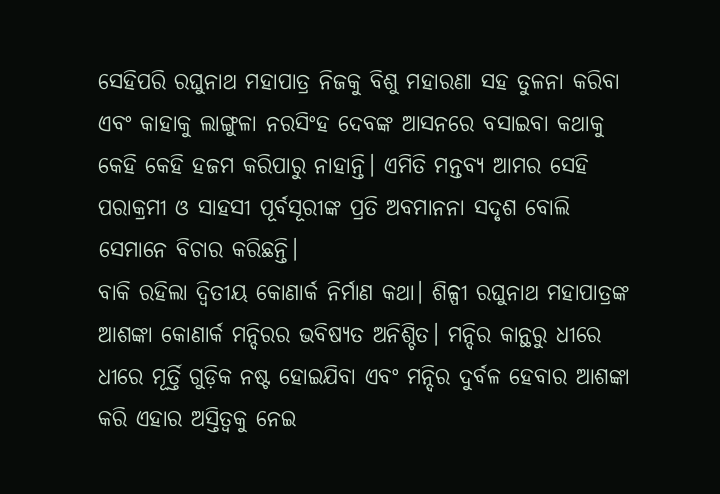ସେହିପରି ରଘୁନାଥ ମହାପାତ୍ର ନିଜକୁ ବିଶୁ ମହାରଣା ସହ ତୁଳନା କରିବା ଏବଂ କାହାକୁ ଲାଙ୍ଗୁଳା ନରସିଂହ ଦେବଙ୍କ ଆସନରେ ବସାଇବା କଥାକୁ କେହି କେହି ହଜମ କରିପାରୁ ନାହାନ୍ତି। ଏମିତି ମନ୍ତବ୍ୟ ଆମର ସେହି ପରାକ୍ରମୀ ଓ ସାହସୀ ପୂର୍ବସୂରୀଙ୍କ ପ୍ରତି ଅବମାନନା ସଦୃଶ ବୋଲି ସେମାନେ ବିଚାର କରିଛନ୍ତି।
ବାକି ରହିଲା ଦ୍ୱିତୀୟ କୋଣାର୍କ ନିର୍ମାଣ କଥା। ଶିଳ୍ପୀ ରଘୁନାଥ ମହାପାତ୍ରଙ୍କ ଆଶଙ୍କା କୋଣାର୍କ ମନ୍ଦିରର ଭବିଷ୍ୟତ ଅନିଶ୍ଚିତ। ମନ୍ଦିର କାନ୍ଥରୁ ଧୀରେ ଧୀରେ ମୂର୍ତ୍ତି ଗୁଡ଼ିକ ନଷ୍ଟ ହୋଇଯିବା ଏବଂ ମନ୍ଦିର ଦୁର୍ବଳ ହେବାର ଆଶଙ୍କା କରି ଏହାର ଅସ୍ତିତ୍ୱକୁ ନେଇ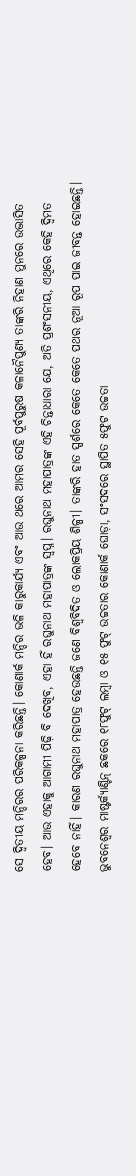ସେ ଦ୍ୱିତୀୟ ମନ୍ଦିରର ପରିକଳ୍ପନା କରିଛନ୍ତି। କୋଣାର୍କ ମନ୍ଦିର ଭଳି କାରୁକାର୍ଯ୍ୟ ଏବଂ ଆଉ ଥରେ ଆମର ସେହି ପୂର୍ବପୁରୁଷ କଳାନୈପୁଣ୍ୟ ତାଙ୍କରି ନିହାଣ ମୁନରେ ଉଦ୍ଭାସିତ ହେବ। ଆଉ ଏହାକୁ ଆଗାମୀ ପିଢ଼ି ବି ଦେଖିବ, ଏହା ହିଁ ରଘୁନାଥ ମହାପାତ୍ରଙ୍କ ସ୍ୱପ୍ନ। ରଘୁନାଥ ମହାପାତ୍ରଙ୍କ ଏହି ଚିନ୍ତାଧାରା ଯେ, ଅତି ପ୍ରଶଂସନୀୟ, ଏଥିରେ କେହି ଦ୍ୱିମତ ହେବେ ନାହିଁ। କାରଣ ରଘୁନାଥ ମହାପାତ୍ର ହେଉଛନ୍ତି ଜଣେ ବିଶ୍ୱବିଦିତ ଓ ଲୋକପ୍ରିୟ ଶିଳ୍ପୀ। ତାଙ୍କରି ହାତ ସ୍ପର୍ଶରେ କେତେ କେତେ ପଥର ନୂଆ ରୂପ ପାଇ ଜୀବନ୍ତ ହୋଇଛନ୍ତି। ଭୁବନେଶ୍ଵର ମାଷ୍ଟର୍କ୍ୟାଣ୍ଟିନ୍ ଛକରେ ୧୮ଫୁଟ୍ ଲମ୍ବା ଓ ୧୫ ଫୁଟ୍ ଉଚ୍ଚତାର କୋଣାର୍କ ଘୋଡ଼ା, ସଂସଦରେ ସ୍ଥାପିତ ୫ଫୁଟ ଉଚ୍ଚତା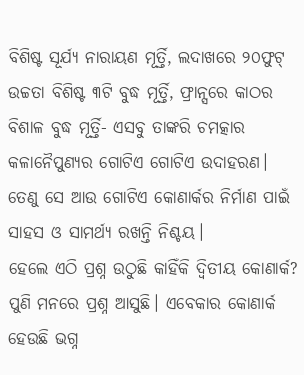ବିଶିଷ୍ଟ ସୂର୍ଯ୍ୟ ନାରାୟଣ ମୂର୍ତ୍ତି, ଲଦାଖରେ ୨୦ଫୁଟ୍ ଉଚ୍ଚତା ବିଶିଷ୍ଟ ୩ଟି ବୁଦ୍ଧ ମୂର୍ତ୍ତି, ଫ୍ରାନ୍ସରେ କାଠର ବିଶାଳ ବୁଦ୍ଧ ମୂର୍ତ୍ତି- ଏସବୁ ତାଙ୍କରି ଚମତ୍କାର କଳାନୈପୁଣ୍ୟର ଗୋଟିଏ ଗୋଟିଏ ଉଦାହରଣ। ତେଣୁ ସେ ଆଉ ଗୋଟିଏ କୋଣାର୍କର ନିର୍ମାଣ ପାଇଁ ସାହସ ଓ ସାମର୍ଥ୍ୟ ରଖନ୍ତି ନିଶ୍ଚୟ।
ହେଲେ ଏଠି ପ୍ରଶ୍ନ ଉଠୁଛି କାହିଁକି ଦ୍ୱିତୀୟ କୋଣାର୍କ? ପୁଣି ମନରେ ପ୍ରଶ୍ନ ଆସୁଛି। ଏବେକାର କୋଣାର୍କ ହେଉଛି ଭଗ୍ନ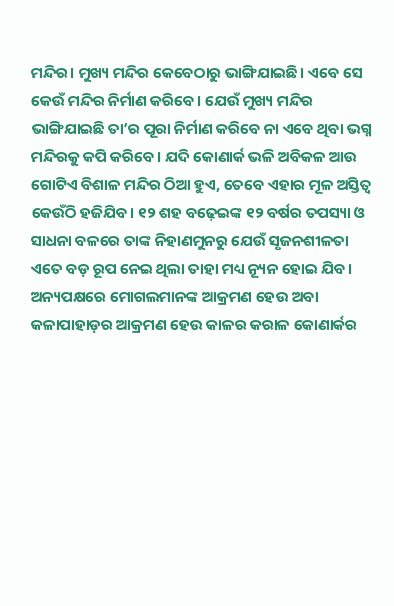ମନ୍ଦିର। ମୁଖ୍ୟ ମନ୍ଦିର କେବେଠାରୁ ଭାଙ୍ଗିଯାଇଛି। ଏବେ ସେ କେଉଁ ମନ୍ଦିର ନିର୍ମାଣ କରିବେ। ଯେଉଁ ମୁଖ୍ୟ ମନ୍ଦିର ଭାଙ୍ଗିଯାଇଛି ତା’ର ପୂରା ନିର୍ମାଣ କରିବେ ନା ଏବେ ଥିବା ଭଗ୍ନ ମନ୍ଦିରକୁ କପି କରିବେ। ଯଦି କୋଣାର୍କ ଭଳି ଅବିକଳ ଆଉ ଗୋଟିଏ ବିଶାଳ ମନ୍ଦିର ଠିଆ ହୁଏ, ତେବେ ଏହାର ମୂଳ ଅସ୍ତିତ୍ୱ କେଉଁଠି ହଜିଯିବ। ୧୨ ଶହ ବଢ଼େଇଙ୍କ ୧୨ ବର୍ଷର ତପସ୍ୟା ଓ ସାଧନା ବଳରେ ତାଙ୍କ ନିହାଣମୁନରୁ ଯେଉଁ ସୃଜନଶୀଳତା ଏତେ ବଡ଼ ରୂପ ନେଇ ଥିଲା ତାହା ମଧ୍ୟ ନ୍ୟୂନ ହୋଇ ଯିବ। ଅନ୍ୟପକ୍ଷରେ ମୋଗଲମାନଙ୍କ ଆକ୍ରମଣ ହେଉ ଅବା କଳାପାହାଡ଼ର ଆକ୍ରମଣ ହେଉ କାଳର କରାଳ କୋଣାର୍କର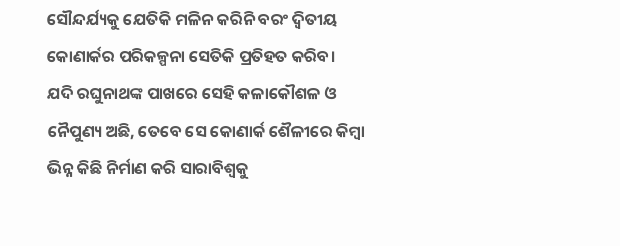ସୌନ୍ଦର୍ଯ୍ୟକୁ ଯେତିକି ମଳିନ କରିନି ବରଂ ଦ୍ୱିତୀୟ କୋଣାର୍କର ପରିକଳ୍ପନା ସେତିକି ପ୍ରତିହତ କରିବ।
ଯଦି ରଘୁନାଥଙ୍କ ପାଖରେ ସେହି କଳାକୌଶଳ ଓ ନୈପୁଣ୍ୟ ଅଛି, ତେବେ ସେ କୋଣାର୍କ ଶୈଳୀରେ କିମ୍ୱା ଭିନ୍ନ କିଛି ନିର୍ମାଣ କରି ସାରାବିଶ୍ୱକୁ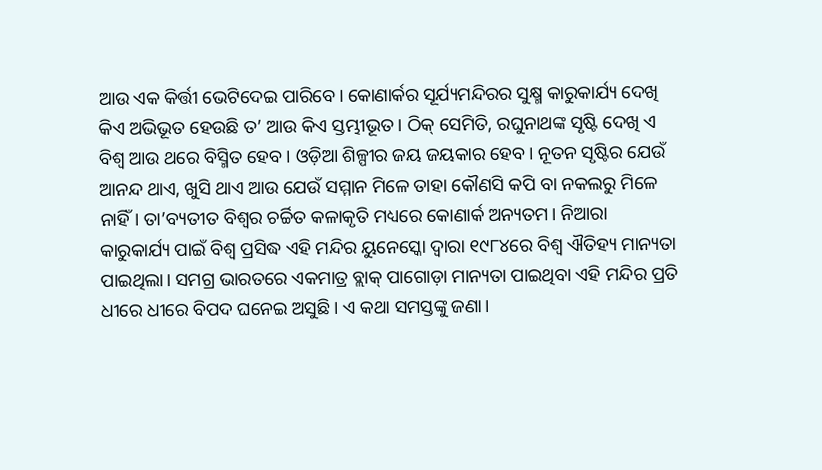ଆଉ ଏକ କିର୍ତ୍ତୀ ଭେଟିଦେଇ ପାରିବେ। କୋଣାର୍କର ସୂର୍ଯ୍ୟମନ୍ଦିରର ସୁକ୍ଷ୍ମ କାରୁକାର୍ଯ୍ୟ ଦେଖି କିଏ ଅଭିଭୂତ ହେଉଛି ତ’ ଆଉ କିଏ ସ୍ତମ୍ଭୀଭୂତ। ଠିକ୍ ସେମିତି, ରଘୁନାଥଙ୍କ ସୃଷ୍ଟି ଦେଖି ଏ ବିଶ୍ୱ ଆଉ ଥରେ ବିସ୍ମିତ ହେବ। ଓଡ଼ିଆ ଶିଳ୍ପୀର ଜୟ ଜୟକାର ହେବ। ନୂତନ ସୃଷ୍ଟିର ଯେଉଁ ଆନନ୍ଦ ଥାଏ, ଖୁସି ଥାଏ ଆଉ ଯେଉଁ ସମ୍ମାନ ମିଳେ ତାହା କୌଣସି କପି ବା ନକଲରୁ ମିଳେ ନାହିଁ। ତା’ବ୍ୟତୀତ ବିଶ୍ୱର ଚର୍ଚ୍ଚିତ କଳାକୃତି ମଧ୍ୟରେ କୋଣାର୍କ ଅନ୍ୟତମ। ନିଆରା କାରୁକାର୍ଯ୍ୟ ପାଇଁ ବିଶ୍ୱ ପ୍ରସିଦ୍ଧ ଏହି ମନ୍ଦିର ୟୁନେସ୍କୋ ଦ୍ୱାରା ୧୯୮୪ରେ ବିଶ୍ୱ ଐତିହ୍ୟ ମାନ୍ୟତା ପାଇଥିଲା। ସମଗ୍ର ଭାରତରେ ଏକମାତ୍ର ବ୍ଲାକ୍ ପାଗୋଡ଼ା ମାନ୍ୟତା ପାଇଥିବା ଏହି ମନ୍ଦିର ପ୍ରତି ଧୀରେ ଧୀରେ ବିପଦ ଘନେଇ ଅସୁଛି। ଏ କଥା ସମସ୍ତଙ୍କୁ ଜଣା।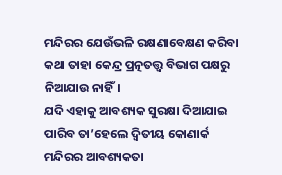ମନ୍ଦିରର ଯେଉଁଭଳି ରକ୍ଷଣାବେକ୍ଷଣ କରିବା କଥା ତାହା କେନ୍ଦ୍ର ପ୍ରତ୍ନତତ୍ତ୍ୱ ବିଭାଗ ପକ୍ଷରୁ ନିଆଯାଉ ନାହିଁ।
ଯଦି ଏହାକୁ ଆବଶ୍ୟକ ସୁରକ୍ଷା ଦିଆଯାଇ ପାରିବ ତା’ହେଲେ ଦ୍ୱିତୀୟ କୋଣାର୍କ ମନ୍ଦିରର ଆବଶ୍ୟକତା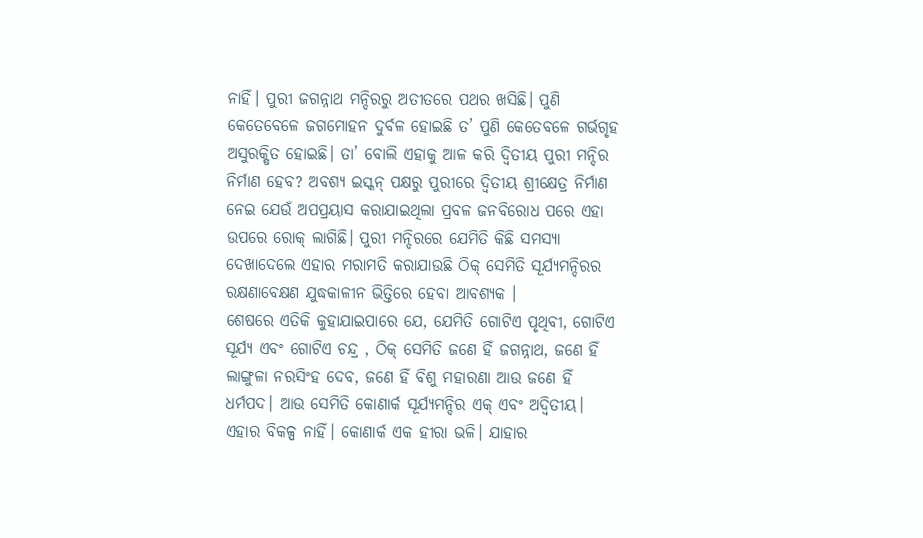ନାହିଁ। ପୁରୀ ଜଗନ୍ନାଥ ମନ୍ଦିରରୁ ଅତୀତରେ ପଥର ଖସିଛି। ପୁଣି କେତେବେଳେ ଜଗମୋହନ ଦୁର୍ବଳ ହୋଇଛି ତ’ ପୁଣି କେତେବଳେ ଗର୍ଭଗୃହ ଅସୁରକ୍ଷିତ ହୋଇଛି। ତା’ ବୋଲି ଏହାକୁ ଆଳ କରି ଦ୍ୱିତୀୟ ପୁରୀ ମନ୍ଦିର ନିର୍ମାଣ ହେବ? ଅବଶ୍ୟ ଇସ୍କନ୍ ପକ୍ଷରୁ ପୁରୀରେ ଦ୍ୱିତୀୟ ଶ୍ରୀକ୍ଷେତ୍ର ନିର୍ମାଣ ନେଇ ଯେଉଁ ଅପପ୍ରୟାସ କରାଯାଇଥିଲା ପ୍ରବଳ ଜନବିରୋଧ ପରେ ଏହା ଉପରେ ରୋକ୍ ଲାଗିଛି। ପୁରୀ ମନ୍ଦିରରେ ଯେମିତି କିଛି ସମସ୍ୟା ଦେଖାଦେଲେ ଏହାର ମରାମତି କରାଯାଉଛି ଠିକ୍ ସେମିତି ସୂର୍ଯ୍ୟମନ୍ଦିରର ରକ୍ଷଣାବେକ୍ଷଣ ଯୁଦ୍ଧକାଳୀନ ଭିତ୍ତିରେ ହେବା ଆବଶ୍ୟକ ।
ଶେଷରେ ଏତିକି କୁହାଯାଇପାରେ ଯେ, ଯେମିତି ଗୋଟିଏ ପୃଥିବୀ, ଗୋଟିଏ ସୂର୍ଯ୍ୟ ଏବଂ ଗୋଟିଏ ଚନ୍ଦ୍ର , ଠିକ୍ ସେମିତି ଜଣେ ହିଁ ଜଗନ୍ନାଥ, ଜଣେ ହିଁ ଲାଙ୍ଗୁଳା ନରସିଂହ ଦେବ, ଜଣେ ହିଁ ବିଶୁ ମହାରଣା ଆଉ ଜଣେ ହିଁ ଧର୍ମପଦ। ଆଉ ସେମିତି କୋଣାର୍କ ସୂର୍ଯ୍ୟମନ୍ଦିର ଏକ୍ ଏବଂ ଅଦ୍ୱିତୀୟ। ଏହାର ବିକଳ୍ପ ନାହିଁ। କୋଣାର୍କ ଏକ ହୀରା ଭଳି। ଯାହାର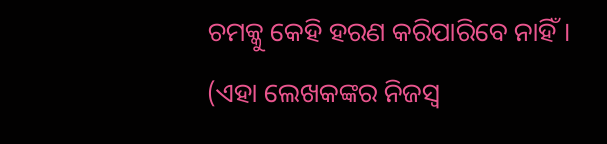ଚମକ୍କୁ କେହି ହରଣ କରିପାରିବେ ନାହିଁ।
(ଏହା ଲେଖକଙ୍କର ନିଜସ୍ୱ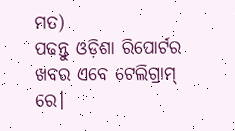ମତ)
ପଢନ୍ତୁ ଓଡ଼ିଶା ରିପୋର୍ଟର ଖବର ଏବେ ଟେଲିଗ୍ରାମ୍ ରେ।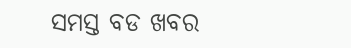ସମସ୍ତ ବଡ ଖବର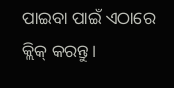ପାଇବା ପାଇଁ ଏଠାରେ କ୍ଲିକ୍ କରନ୍ତୁ।